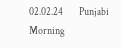02.02.24        Punjabi Morning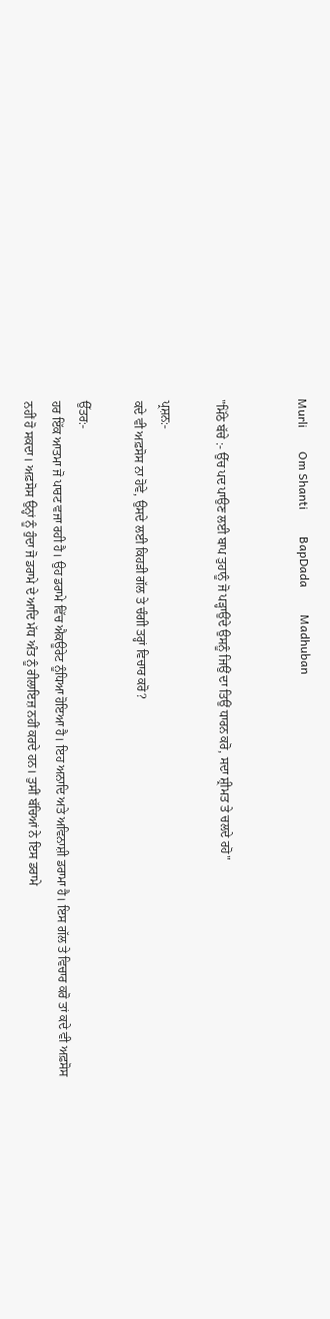Murli        Om Shanti         BapDada         Madhuban


"ਮਿੱਠੇ ਬੱਚੇ :- ਉੱਚ ਪਦ ਪਾਉਣ ਲਈ ਬਾਪ ਤੁਹਾਨੂੰ ਜੋ ਪੜ੍ਹਾਉਂਦੇ ਉਸਨੂੰ ਜਿਉਂ ਦਾ ਤਿਉਂ ਧਾਰਨ ਕਰੋ, ਸਦਾ ਸ਼੍ਰੀਮਤ ਤੇ ਚਲਦੇ ਰਹੋ"

ਪ੍ਰਸ਼ਨ:-
ਕਦੇ ਵੀ ਅਫ਼ਸੋਸ ਨਾ ਹੋਵੇ, ਉਸਦੇ ਲਈ ਕਿਹੜੀ ਗੱਲ ਤੇ ਚੰਗੀ ਤਰ੍ਹਾਂ ਵਿਚਾਰ ਕਰੋ?

ਉੱਤਰ:-
ਹਰ ਇੱਕ ਆਤਮਾ ਜੋ ਪਾਰਟ ਵਜਾ ਰਹੀ ਹੈ। ਉਹ ਡਰਾਮੇ ਵਿੱਚ ਐਕਊਰੇਟ ਨੂੰਧਿਆ ਹੋਇਆ ਹੈ। ਇਹ ਅਨਾਦਿ ਅਤੇ ਅਵਿਨਾਸ਼ੀ ਡਰਾਮਾ ਹੈ। ਇਸ ਗੱਲ ਤੇ ਵਿਚਾਰ ਕਰੋ ਤਾਂ ਕਦੇ ਵੀ ਅਫ਼ਸੋਸ ਨਹੀਂ ਹੋ ਸਕਦਾ। ਅਫ਼ਸੋਸ ਉਨ੍ਹਾਂ ਨੂੰ ਹੁੰਦਾ ਜੋ ਡਰਾਮੇ ਦੇ ਆਦਿ ਮੱਧ ਅੰਤ ਨੂੰ ਰੀਲਾਇਜ਼ ਨਹੀਂ ਕਰਦੇ ਹਨ। ਤੁਸੀਂ ਬੱਚਿਆਂ ਨੇ ਇਸ ਡਰਾਮੇ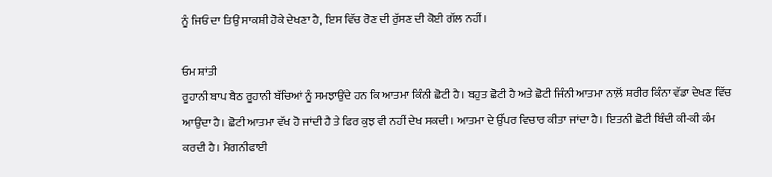ਨੂੰ ਜਿਓਂ ਦਾ ਤਿਉਂ ਸਾਕਸ਼ੀ ਹੋਕੇ ਦੇਖਣਾ ਹੈ, ਇਸ ਵਿੱਚ ਰੋਣ ਦੀ ਰੁੱਸਣ ਦੀ ਕੋਈ ਗੱਲ ਨਹੀਂ।

ਓਮ ਸ਼ਾਂਤੀ
ਰੂਹਾਨੀ ਬਾਪ ਬੈਠ ਰੂਹਾਨੀ ਬੱਚਿਆਂ ਨੂੰ ਸਮਝਾਉਂਦੇ ਹਨ ਕਿ ਆਤਮਾ ਕਿੰਨੀ ਛੋਟੀ ਹੈ। ਬਹੁਤ ਛੋਟੀ ਹੈ ਅਤੇ ਛੋਟੀ ਜਿੰਨੀ ਆਤਮਾ ਨਾਲ਼ੋਂ ਸ਼ਰੀਰ ਕਿੰਨਾ ਵੱਡਾ ਦੇਖਣ ਵਿੱਚ ਆਉਂਦਾ ਹੈ। ਛੋਟੀ ਆਤਮਾ ਵੱਖ ਹੋ ਜਾਂਦੀ ਹੈ ਤੇ ਫਿਰ ਕੁਝ ਵੀ ਨਹੀਂ ਦੇਖ ਸਕਦੀ। ਆਤਮਾ ਦੇ ਉੱਪਰ ਵਿਚਾਰ ਕੀਤਾ ਜਾਂਦਾ ਹੈ। ਇਤਨੀ ਛੋਟੀ ਬਿੰਦੀ ਕੀ-ਕੀ ਕੰਮ ਕਰਦੀ ਹੈ। ਮੈਗਨੀਫਾਈ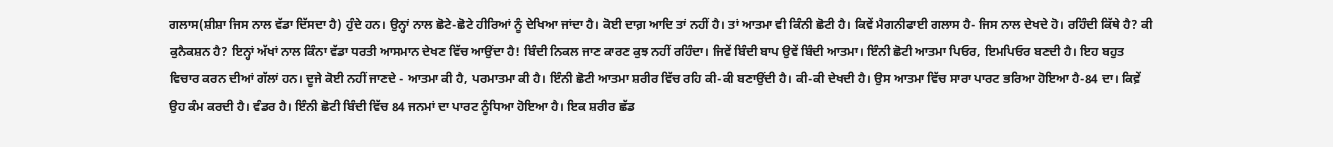ਗਲਾਸ(ਸ਼ੀਸ਼ਾ ਜਿਸ ਨਾਲ ਵੱਡਾ ਦਿੱਸਦਾ ਹੈ) ਹੁੰਦੇ ਹਨ। ਉਨ੍ਹਾਂ ਨਾਲ ਛੋਟੇ-ਛੋਟੇ ਹੀਰਿਆਂ ਨੂੰ ਦੇਖਿਆ ਜਾਂਦਾ ਹੈ। ਕੋਈ ਦਾਗ਼ ਆਦਿ ਤਾਂ ਨਹੀਂ ਹੈ। ਤਾਂ ਆਤਮਾ ਵੀ ਕਿੰਨੀ ਛੋਟੀ ਹੈ। ਕਿਵੇਂ ਮੈਗਨੀਫਾਈ ਗਲਾਸ ਹੈ- ਜਿਸ ਨਾਲ ਦੇਖਦੇ ਹੋ। ਰਹਿੰਦੀ ਕਿੱਥੇ ਹੈ? ਕੀ ਕੁਨੈਕਸ਼ਨ ਹੈ? ਇਨ੍ਹਾਂ ਅੱਖਾਂ ਨਾਲ ਕਿੰਨਾ ਵੱਡਾ ਧਰਤੀ ਆਸਮਾਨ ਦੇਖਣ ਵਿੱਚ ਆਉਂਦਾ ਹੈ! ਬਿੰਦੀ ਨਿਕਲ ਜਾਣ ਕਾਰਣ ਕੁਝ ਨਹੀਂ ਰਹਿੰਦਾ। ਜਿਵੇਂ ਬਿੰਦੀ ਬਾਪ ਉਵੇਂ ਬਿੰਦੀ ਆਤਮਾ। ਇੰਨੀ ਛੋਟੀ ਆਤਮਾ ਪਿਓਰ, ਇਮਪਿਓਰ ਬਣਦੀ ਹੈ। ਇਹ ਬਹੁਤ ਵਿਚਾਰ ਕਰਨ ਦੀਆਂ ਗੱਲਾਂ ਹਨ। ਦੂਜੇ ਕੋਈ ਨਹੀਂ ਜਾਣਦੇ - ਆਤਮਾ ਕੀ ਹੈ, ਪਰਮਾਤਮਾ ਕੀ ਹੈ। ਇੰਨੀ ਛੋਟੀ ਆਤਮਾ ਸ਼ਰੀਰ ਵਿੱਚ ਰਹਿ ਕੀ-ਕੀ ਬਣਾਉਂਦੀ ਹੈ। ਕੀ-ਕੀ ਦੇਖਦੀ ਹੈ। ਉਸ ਆਤਮਾ ਵਿੱਚ ਸਾਰਾ ਪਾਰਟ ਭਰਿਆ ਹੋਇਆ ਹੈ-84 ਦਾ। ਕਿਵ਼ੇਂ ਉਹ ਕੰਮ ਕਰਦੀ ਹੈ। ਵੰਡਰ ਹੈ। ਇੰਨੀ ਛੋਟੀ ਬਿੰਦੀ ਵਿੱਚ 84 ਜਨਮਾਂ ਦਾ ਪਾਰਟ ਨੂੰਧਿਆ ਹੋਇਆ ਹੈ। ਇਕ ਸ਼ਰੀਰ ਛੱਡ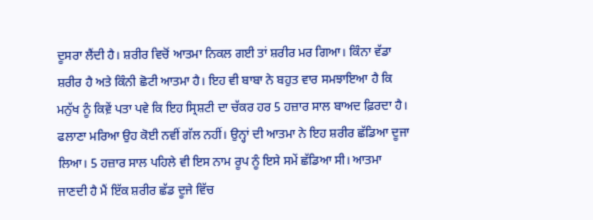ਦੂਸਰਾ ਲੈਂਦੀ ਹੈ। ਸ਼ਰੀਰ ਵਿਚੋਂ ਆਤਮਾ ਨਿਕਲ ਗਈ ਤਾਂ ਸ਼ਰੀਰ ਮਰ ਗਿਆ। ਕਿੰਨਾ ਵੱਡਾ ਸ਼ਰੀਰ ਹੈ ਅਤੇ ਕਿੰਨੀ ਛੋਟੀ ਆਤਮਾ ਹੈ। ਇਹ ਵੀ ਬਾਬਾ ਨੇ ਬਹੁਤ ਵਾਰ ਸਮਝਾਇਆ ਹੈ ਕਿ ਮਨੁੱਖ ਨੂੰ ਕਿਵ਼ੇਂ ਪਤਾ ਪਵੇ ਕਿ ਇਹ ਸ੍ਰਿਸ਼ਟੀ ਦਾ ਚੱਕਰ ਹਰ 5 ਹਜ਼ਾਰ ਸਾਲ ਬਾਅਦ ਫ਼ਿਰਦਾ ਹੈ। ਫਲਾਣਾ ਮਰਿਆ ਉਹ ਕੋਈ ਨਵੀਂ ਗੱਲ ਨਹੀਂ। ਉਨ੍ਹਾਂ ਦੀ ਆਤਮਾ ਨੇ ਇਹ ਸ਼ਰੀਰ ਛੱਡਿਆ ਦੂਜਾ ਲਿਆ। 5 ਹਜ਼ਾਰ ਸਾਲ ਪਹਿਲੇ ਵੀ ਇਸ ਨਾਮ ਰੂਪ ਨੂੰ ਇਸੇ ਸਮੇਂ ਛੱਡਿਆ ਸੀ। ਆਤਮਾ ਜਾਣਦੀ ਹੈ ਮੈਂ ਇੱਕ ਸ਼ਰੀਰ ਛੱਡ ਦੂਜੇ ਵਿੱਚ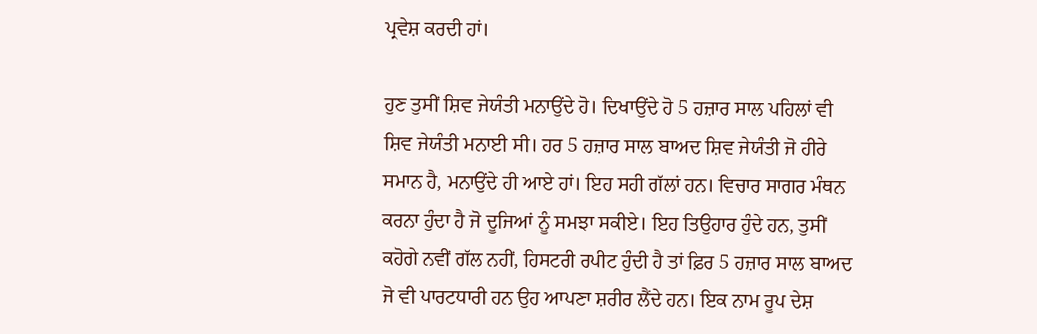ਪ੍ਰਵੇਸ਼ ਕਰਦੀ ਹਾਂ।

ਹੁਣ ਤੁਸੀਂ ਸ਼ਿਵ ਜੇਯੰਤੀ ਮਨਾਉਂਦੇ ਹੋ। ਦਿਖਾਉਂਦੇ ਹੋ 5 ਹਜ਼ਾਰ ਸਾਲ ਪਹਿਲਾਂ ਵੀ ਸ਼ਿਵ ਜੇਯੰਤੀ ਮਨਾਈ ਸੀ। ਹਰ 5 ਹਜ਼ਾਰ ਸਾਲ ਬਾਅਦ ਸ਼ਿਵ ਜੇਯੰਤੀ ਜੋ ਹੀਰੇ ਸਮਾਨ ਹੈ, ਮਨਾਉਂਦੇ ਹੀ ਆਏ ਹਾਂ। ਇਹ ਸਹੀ ਗੱਲਾਂ ਹਨ। ਵਿਚਾਰ ਸਾਗਰ ਮੰਥਨ ਕਰਨਾ ਹੁੰਦਾ ਹੈ ਜੋ ਦੂਜਿਆਂ ਨੂੰ ਸਮਝਾ ਸਕੀਏ। ਇਹ ਤਿਉਹਾਰ ਹੁੰਦੇ ਹਨ, ਤੁਸੀਂ ਕਹੋਗੇ ਨਵੀਂ ਗੱਲ ਨਹੀਂ, ਹਿਸਟਰੀ ਰਪੀਟ ਹੁੰਦੀ ਹੈ ਤਾਂ ਫ਼ਿਰ 5 ਹਜ਼ਾਰ ਸਾਲ ਬਾਅਦ ਜੋ ਵੀ ਪਾਰਟਧਾਰੀ ਹਨ ਉਹ ਆਪਣਾ ਸ਼ਰੀਰ ਲੈਂਦੇ ਹਨ। ਇਕ ਨਾਮ ਰੂਪ ਦੇਸ਼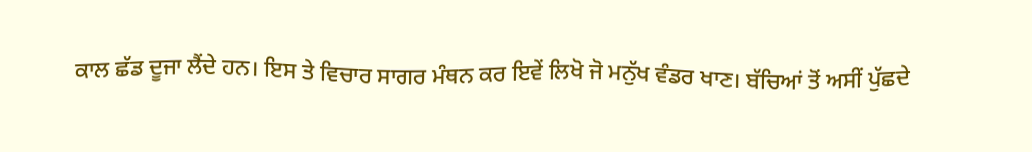ਕਾਲ ਛੱਡ ਦੂਜਾ ਲੈਂਦੇ ਹਨ। ਇਸ ਤੇ ਵਿਚਾਰ ਸਾਗਰ ਮੰਥਨ ਕਰ ਇਵੇਂ ਲਿਖੋ ਜੋ ਮਨੁੱਖ ਵੰਡਰ ਖਾਣ। ਬੱਚਿਆਂ ਤੋਂ ਅਸੀਂ ਪੁੱਛਦੇ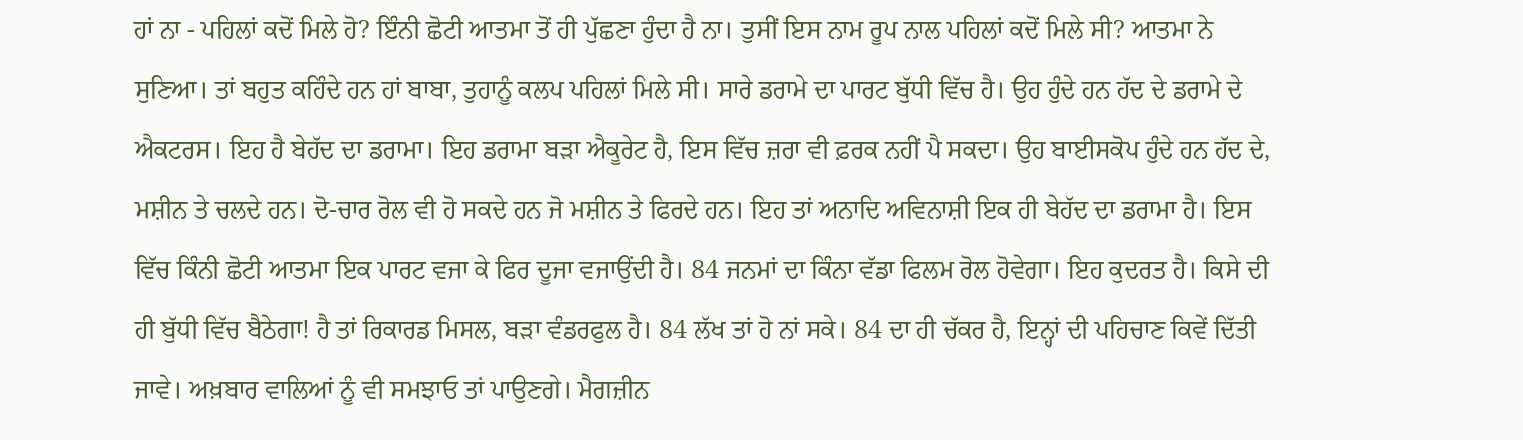ਹਾਂ ਨਾ - ਪਹਿਲਾਂ ਕਦੋਂ ਮਿਲੇ ਹੋ? ਇੰਨੀ ਛੋਟੀ ਆਤਮਾ ਤੋਂ ਹੀ ਪੁੱਛਣਾ ਹੁੰਦਾ ਹੈ ਨਾ। ਤੁਸੀਂ ਇਸ ਨਾਮ ਰੂਪ ਨਾਲ ਪਹਿਲਾਂ ਕਦੋਂ ਮਿਲੇ ਸੀ? ਆਤਮਾ ਨੇ ਸੁਣਿਆ। ਤਾਂ ਬਹੁਤ ਕਹਿੰਦੇ ਹਨ ਹਾਂ ਬਾਬਾ, ਤੁਹਾਨੂੰ ਕਲਪ ਪਹਿਲਾਂ ਮਿਲੇ ਸੀ। ਸਾਰੇ ਡਰਾਮੇ ਦਾ ਪਾਰਟ ਬੁੱਧੀ ਵਿੱਚ ਹੈ। ਉਹ ਹੁੰਦੇ ਹਨ ਹੱਦ ਦੇ ਡਰਾਮੇ ਦੇ ਐਕਟਰਸ। ਇਹ ਹੈ ਬੇਹੱਦ ਦਾ ਡਰਾਮਾ। ਇਹ ਡਰਾਮਾ ਬੜਾ ਐਕੂਰੇਟ ਹੈ, ਇਸ ਵਿੱਚ ਜ਼ਰਾ ਵੀ ਫ਼ਰਕ ਨਹੀਂ ਪੈ ਸਕਦਾ। ਉਹ ਬਾਈਸਕੋਪ ਹੁੰਦੇ ਹਨ ਹੱਦ ਦੇ, ਮਸ਼ੀਨ ਤੇ ਚਲਦੇ ਹਨ। ਦੋ-ਚਾਰ ਰੋਲ ਵੀ ਹੋ ਸਕਦੇ ਹਨ ਜੋ ਮਸ਼ੀਨ ਤੇ ਫਿਰਦੇ ਹਨ। ਇਹ ਤਾਂ ਅਨਾਦਿ ਅਵਿਨਾਸ਼ੀ ਇਕ ਹੀ ਬੇਹੱਦ ਦਾ ਡਰਾਮਾ ਹੈ। ਇਸ ਵਿੱਚ ਕਿੰਨੀ ਛੋਟੀ ਆਤਮਾ ਇਕ ਪਾਰਟ ਵਜਾ ਕੇ ਫਿਰ ਦੂਜਾ ਵਜਾਉਂਦੀ ਹੈ। 84 ਜਨਮਾਂ ਦਾ ਕਿੰਨਾ ਵੱਡਾ ਫਿਲਮ ਰੋਲ ਹੋਵੇਗਾ। ਇਹ ਕੁਦਰਤ ਹੈ। ਕਿਸੇ ਦੀ ਹੀ ਬੁੱਧੀ ਵਿੱਚ ਬੈਠੇਗਾ! ਹੈ ਤਾਂ ਰਿਕਾਰਡ ਮਿਸਲ, ਬੜਾ ਵੰਡਰਫੁਲ ਹੈ। 84 ਲੱਖ ਤਾਂ ਹੋ ਨਾਂ ਸਕੇ। 84 ਦਾ ਹੀ ਚੱਕਰ ਹੈ, ਇਨ੍ਹਾਂ ਦੀ ਪਹਿਚਾਣ ਕਿਵੇਂ ਦਿੱਤੀ ਜਾਵੇ। ਅਖ਼ਬਾਰ ਵਾਲਿਆਂ ਨੂੰ ਵੀ ਸਮਝਾਓ ਤਾਂ ਪਾਉਣਗੇ। ਮੈਗਜ਼ੀਨ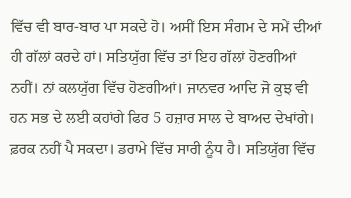ਵਿੱਚ ਵੀ ਬਾਰ-ਬਾਰ ਪਾ ਸਕਦੇ ਹੋ। ਅਸੀਂ ਇਸ ਸੰਗਮ ਦੇ ਸਮੇਂ ਦੀਆਂ ਹੀ ਗੱਲਾਂ ਕਰਦੇ ਹਾਂ। ਸਤਿਯੁੱਗ ਵਿੱਚ ਤਾਂ ਇਹ ਗੱਲਾਂ ਹੋਣਗੀਆਂ ਨਹੀਂ। ਨਾਂ ਕਲਯੁੱਗ ਵਿੱਚ ਹੋਣਗੀਆਂ। ਜਾਨਵਰ ਆਦਿ ਜੋ ਕੁਝ ਵੀ ਹਨ ਸਭ ਦੇ ਲਈ ਕਹਾਂਗੇ ਫਿਰ 5 ਹਜ਼ਾਰ ਸਾਲ ਦੇ ਬਾਅਦ ਦੇਖਾਂਗੇ। ਫ਼ਰਕ ਨਹੀਂ ਪੈ ਸਕਦਾ। ਡਰਾਮੇ ਵਿੱਚ ਸਾਰੀ ਨੂੰਧ ਹੈ। ਸਤਿਯੁੱਗ ਵਿੱਚ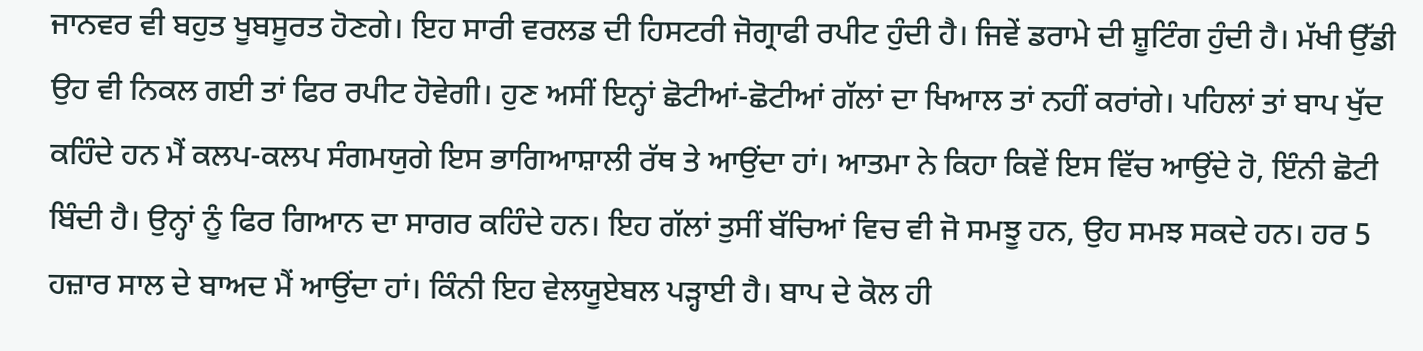ਜਾਨਵਰ ਵੀ ਬਹੁਤ ਖੂਬਸੂਰਤ ਹੋਣਗੇ। ਇਹ ਸਾਰੀ ਵਰਲਡ ਦੀ ਹਿਸਟਰੀ ਜੋਗ੍ਰਾਫੀ ਰਪੀਟ ਹੁੰਦੀ ਹੈ। ਜਿਵੇਂ ਡਰਾਮੇ ਦੀ ਸ਼ੂਟਿੰਗ ਹੁੰਦੀ ਹੈ। ਮੱਖੀ ਉੱਡੀ ਉਹ ਵੀ ਨਿਕਲ ਗਈ ਤਾਂ ਫਿਰ ਰਪੀਟ ਹੋਵੇਗੀ। ਹੁਣ ਅਸੀਂ ਇਨ੍ਹਾਂ ਛੋਟੀਆਂ-ਛੋਟੀਆਂ ਗੱਲਾਂ ਦਾ ਖਿਆਲ ਤਾਂ ਨਹੀਂ ਕਰਾਂਗੇ। ਪਹਿਲਾਂ ਤਾਂ ਬਾਪ ਖੁੱਦ ਕਹਿੰਦੇ ਹਨ ਮੈਂ ਕਲਪ-ਕਲਪ ਸੰਗਮਯੁਗੇ ਇਸ ਭਾਗਿਆਸ਼ਾਲੀ ਰੱਥ ਤੇ ਆਉਂਦਾ ਹਾਂ। ਆਤਮਾ ਨੇ ਕਿਹਾ ਕਿਵੇਂ ਇਸ ਵਿੱਚ ਆਉਂਦੇ ਹੋ, ਇੰਨੀ ਛੋਟੀ ਬਿੰਦੀ ਹੈ। ਉਨ੍ਹਾਂ ਨੂੰ ਫਿਰ ਗਿਆਨ ਦਾ ਸਾਗਰ ਕਹਿੰਦੇ ਹਨ। ਇਹ ਗੱਲਾਂ ਤੁਸੀਂ ਬੱਚਿਆਂ ਵਿਚ ਵੀ ਜੋ ਸਮਝੂ ਹਨ, ਉਹ ਸਮਝ ਸਕਦੇ ਹਨ। ਹਰ 5 ਹਜ਼ਾਰ ਸਾਲ ਦੇ ਬਾਅਦ ਮੈਂ ਆਉਂਦਾ ਹਾਂ। ਕਿੰਨੀ ਇਹ ਵੇਲਯੂਏਬਲ ਪੜ੍ਹਾਈ ਹੈ। ਬਾਪ ਦੇ ਕੋਲ ਹੀ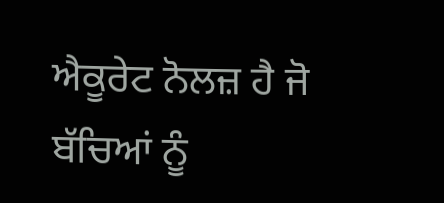ਐਕੂਰੇਟ ਨੋਲਜ਼ ਹੈ ਜੋ ਬੱਚਿਆਂ ਨੂੰ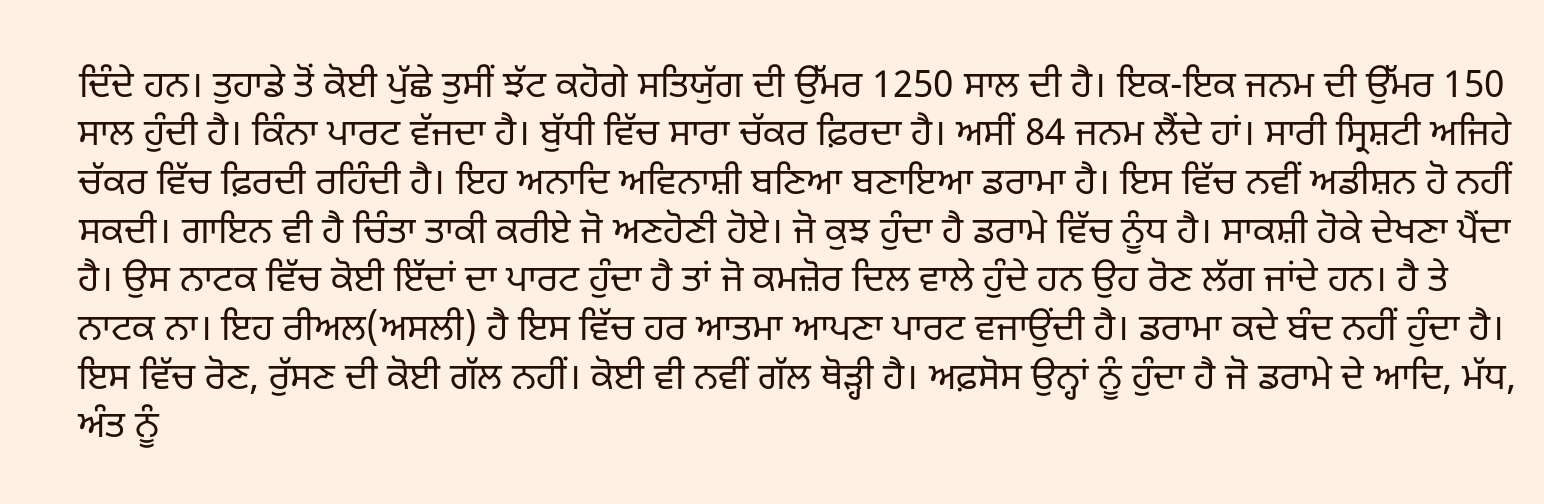ਦਿੰਦੇ ਹਨ। ਤੁਹਾਡੇ ਤੋਂ ਕੋਈ ਪੁੱਛੇ ਤੁਸੀਂ ਝੱਟ ਕਹੋਗੇ ਸਤਿਯੁੱਗ ਦੀ ਉੱਮਰ 1250 ਸਾਲ ਦੀ ਹੈ। ਇਕ-ਇਕ ਜਨਮ ਦੀ ਉੱਮਰ 150 ਸਾਲ ਹੁੰਦੀ ਹੈ। ਕਿੰਨਾ ਪਾਰਟ ਵੱਜਦਾ ਹੈ। ਬੁੱਧੀ ਵਿੱਚ ਸਾਰਾ ਚੱਕਰ ਫ਼ਿਰਦਾ ਹੈ। ਅਸੀਂ 84 ਜਨਮ ਲੈਂਦੇ ਹਾਂ। ਸਾਰੀ ਸ੍ਰਿਸ਼ਟੀ ਅਜਿਹੇ ਚੱਕਰ ਵਿੱਚ ਫ਼ਿਰਦੀ ਰਹਿੰਦੀ ਹੈ। ਇਹ ਅਨਾਦਿ ਅਵਿਨਾਸ਼ੀ ਬਣਿਆ ਬਣਾਇਆ ਡਰਾਮਾ ਹੈ। ਇਸ ਵਿੱਚ ਨਵੀਂ ਅਡੀਸ਼ਨ ਹੋ ਨਹੀਂ ਸਕਦੀ। ਗਾਇਨ ਵੀ ਹੈ ਚਿੰਤਾ ਤਾਕੀ ਕਰੀਏ ਜੋ ਅਣਹੋਣੀ ਹੋਏ। ਜੋ ਕੁਝ ਹੁੰਦਾ ਹੈ ਡਰਾਮੇ ਵਿੱਚ ਨੂੰਧ ਹੈ। ਸਾਕਸ਼ੀ ਹੋਕੇ ਦੇਖਣਾ ਪੈਂਦਾ ਹੈ। ਉਸ ਨਾਟਕ ਵਿੱਚ ਕੋਈ ਇੱਦਾਂ ਦਾ ਪਾਰਟ ਹੁੰਦਾ ਹੈ ਤਾਂ ਜੋ ਕਮਜ਼ੋਰ ਦਿਲ ਵਾਲੇ ਹੁੰਦੇ ਹਨ ਉਹ ਰੋਣ ਲੱਗ ਜਾਂਦੇ ਹਨ। ਹੈ ਤੇ ਨਾਟਕ ਨਾ। ਇਹ ਰੀਅਲ(ਅਸਲੀ) ਹੈ ਇਸ ਵਿੱਚ ਹਰ ਆਤਮਾ ਆਪਣਾ ਪਾਰਟ ਵਜਾਉਂਦੀ ਹੈ। ਡਰਾਮਾ ਕਦੇ ਬੰਦ ਨਹੀਂ ਹੁੰਦਾ ਹੈ। ਇਸ ਵਿੱਚ ਰੋਣ, ਰੁੱਸਣ ਦੀ ਕੋਈ ਗੱਲ ਨਹੀਂ। ਕੋਈ ਵੀ ਨਵੀਂ ਗੱਲ ਥੋੜ੍ਹੀ ਹੈ। ਅਫ਼ਸੋਸ ਉਨ੍ਹਾਂ ਨੂੰ ਹੁੰਦਾ ਹੈ ਜੋ ਡਰਾਮੇ ਦੇ ਆਦਿ, ਮੱਧ, ਅੰਤ ਨੂੰ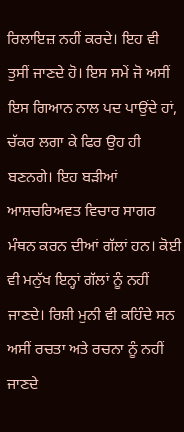ਰਿਲਾਇਜ਼ ਨਹੀਂ ਕਰਦੇ। ਇਹ ਵੀ ਤੁਸੀਂ ਜਾਣਦੇ ਹੋ। ਇਸ ਸਮੇਂ ਜੋ ਅਸੀਂ ਇਸ ਗਿਆਨ ਨਾਲ ਪਦ ਪਾਉਂਦੇ ਹਾਂ, ਚੱਕਰ ਲਗਾ ਕੇ ਫਿਰ ਉਹ ਹੀ ਬਣਨਗੇ। ਇਹ ਬੜੀਆਂ ਆਸ਼ਚਰਿਅਵਤ ਵਿਚਾਰ ਸਾਗਰ ਮੰਥਨ ਕਰਨ ਦੀਆਂ ਗੱਲਾਂ ਹਨ। ਕੋਈ ਵੀ ਮਨੁੱਖ ਇਨ੍ਹਾਂ ਗੱਲਾਂ ਨੂੰ ਨਹੀਂ ਜਾਣਦੇ। ਰਿਸ਼ੀ ਮੁਨੀ ਵੀ ਕਹਿੰਦੇ ਸਨ ਅਸੀਂ ਰਚਤਾ ਅਤੇ ਰਚਨਾ ਨੂੰ ਨਹੀਂ ਜਾਣਦੇ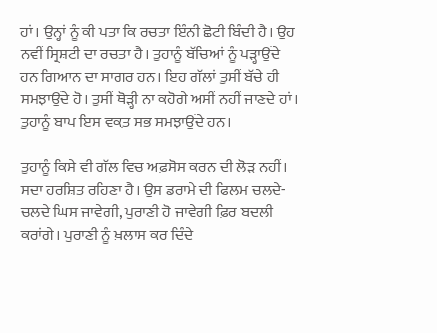ਹਾਂ। ਉਨ੍ਹਾਂ ਨੂੰ ਕੀ ਪਤਾ ਕਿ ਰਚਤਾ ਇੰਨੀ ਛੋਟੀ ਬਿੰਦੀ ਹੈ। ਉਹ ਨਵੀਂ ਸ੍ਰਿਸ਼ਟੀ ਦਾ ਰਚਤਾ ਹੈ। ਤੁਹਾਨੂੰ ਬੱਚਿਆਂ ਨੂੰ ਪੜ੍ਹਾਉਂਦੇ ਹਨ ਗਿਆਨ ਦਾ ਸਾਗਰ ਹਨ। ਇਹ ਗੱਲਾਂ ਤੁਸੀਂ ਬੱਚੇ ਹੀ ਸਮਝਾਉਂਦੇ ਹੋ। ਤੁਸੀਂ ਥੋੜ੍ਹੀ ਨਾ ਕਹੋਗੇ ਅਸੀਂ ਨਹੀਂ ਜਾਣਦੇ ਹਾਂ। ਤੁਹਾਨੂੰ ਬਾਪ ਇਸ ਵਕ਼ਤ ਸਭ ਸਮਝਾਉਂਦੇ ਹਨ।

ਤੁਹਾਨੂੰ ਕਿਸੇ ਵੀ ਗੱਲ ਵਿਚ ਅਫ਼ਸੋਸ ਕਰਨ ਦੀ ਲੋੜ ਨਹੀਂ। ਸਦਾ ਹਰਸ਼ਿਤ ਰਹਿਣਾ ਹੈ। ਉਸ ਡਰਾਮੇ ਦੀ ਫਿਲਮ ਚਲਦੇ-ਚਲਦੇ ਘਿਸ ਜਾਵੇਗੀ, ਪੁਰਾਣੀ ਹੋ ਜਾਵੇਗੀ ਫ਼ਿਰ ਬਦਲੀ ਕਰਾਂਗੇ। ਪੁਰਾਣੀ ਨੂੰ ਖ਼ਲਾਸ ਕਰ ਦਿੰਦੇ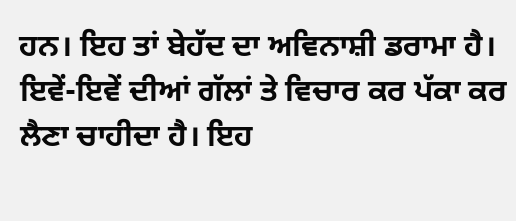ਹਨ। ਇਹ ਤਾਂ ਬੇਹੱਦ ਦਾ ਅਵਿਨਾਸ਼ੀ ਡਰਾਮਾ ਹੈ। ਇਵੇਂ-ਇਵੇਂ ਦੀਆਂ ਗੱਲਾਂ ਤੇ ਵਿਚਾਰ ਕਰ ਪੱਕਾ ਕਰ ਲੈਣਾ ਚਾਹੀਦਾ ਹੈ। ਇਹ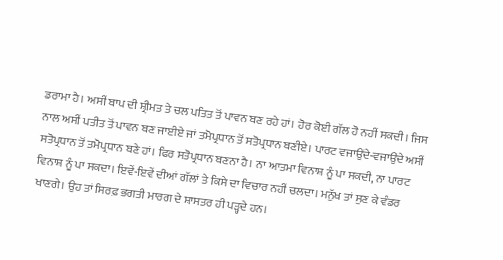ਡਰਾਮਾ ਹੈ। ਅਸੀਂ ਬਾਪ ਦੀ ਸ਼੍ਰੀਮਤ ਤੇ ਚਲ ਪਤਿਤ ਤੋਂ ਪਾਵਨ ਬਣ ਰਹੇ ਹਾਂ। ਹੋਰ ਕੋਈ ਗੱਲ ਹੋ ਨਹੀਂ ਸਕਦੀ। ਜਿਸ ਨਾਲ ਅਸੀਂ ਪਤੀਤ ਤੋਂ ਪਾਵਨ ਬਣ ਜਾਈਏ ਜਾਂ ਤਮੋਪ੍ਰਧਾਨ ਤੋਂ ਸਤੋਪ੍ਰਧਾਨ ਬਣੀਏ। ਪਾਰਟ ਵਜਾਉਂਦੇ-ਵਜਾਉਂਦੇ ਅਸੀਂ ਸਤੋਪ੍ਰਧਾਨ ਤੋਂ ਤਮੋਪ੍ਰਧਾਨ ਬਣੇ ਹਾਂ। ਫਿਰ ਸਤੋਪ੍ਰਧਾਨ ਬਣਨਾ ਹੈ। ਨਾ ਆਤਮਾ ਵਿਨਾਸ਼ ਨੂੰ ਪਾ ਸਕਦੀ, ਨਾ ਪਾਰਟ ਵਿਨਾਸ਼ ਨੂੰ ਪਾ ਸਕਦਾ। ਇਵੇਂ-ਇਵੇਂ ਦੀਆਂ ਗੱਲਾਂ ਤੇ ਕਿਸੇ ਦਾ ਵਿਚਾਰ ਨਹੀਂ ਚਲਦਾ। ਮਨੁੱਖ ਤਾਂ ਸੁਣ ਕੇ ਵੰਡਰ ਖਾਣਗੇ। ਉਹ ਤਾਂ ਸਿਰਫ਼ ਭਗਤੀ ਮਾਰਗ ਦੇ ਸ਼ਾਸਤਰ ਹੀ ਪੜ੍ਹਦੇ ਹਨ।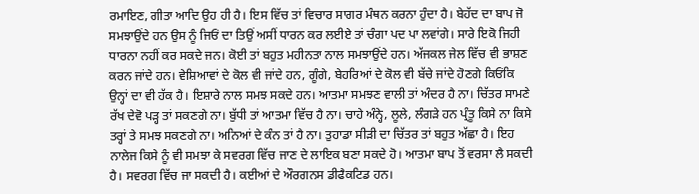ਰਮਾਇਣ, ਗੀਤਾ ਆਦਿ ਉਹ ਹੀ ਹੈ। ਇਸ ਵਿੱਚ ਤਾਂ ਵਿਚਾਰ ਸਾਗਰ ਮੰਥਨ ਕਰਨਾ ਹੁੰਦਾ ਹੈ। ਬੇਹੱਦ ਦਾ ਬਾਪ ਜੋ ਸਮਝਾਉਂਦੇ ਹਨ ਉਸ ਨੂੰ ਜਿਓਂ ਦਾ ਤਿਉਂ ਅਸੀਂ ਧਾਰਨ ਕਰ ਲਈਏ ਤਾਂ ਚੰਗਾ ਪਦ ਪਾ ਲਵਾਂਗੇ। ਸਾਰੇ ਇਕੋ ਜਿਹੀ ਧਾਰਨਾ ਨਹੀਂ ਕਰ ਸਕਦੇ ਜਨ। ਕੋਈ ਤਾਂ ਬਹੁਤ ਮਹੀਨਤਾ ਨਾਲ ਸਮਝਾਉਂਦੇ ਹਨ। ਅੱਜਕਲ ਜੇਲ ਵਿੱਚ ਵੀ ਭਾਸ਼ਣ ਕਰਨ ਜਾਂਦੇ ਹਨ। ਵੇਸ਼ਿਆਵਾਂ ਦੇ ਕੋਲ ਵੀ ਜਾਂਦੇ ਹਨ, ਗੂੰਗੇ, ਬੇਹਰਿਆਂ ਦੇ ਕੋਲ ਵੀ ਬੱਚੇ ਜਾਂਦੇ ਹੋਣਗੇ ਕਿਓਂਕਿ ਉਨ੍ਹਾਂ ਦਾ ਵੀ ਹੱਕ ਹੈ। ਇਸ਼ਾਰੇ ਨਾਲ ਸਮਝ ਸਕਦੇ ਹਨ। ਆਤਮਾ ਸਮਝਣ ਵਾਲੀ ਤਾਂ ਅੰਦਰ ਹੈ ਨਾ। ਚਿੱਤਰ ਸਾਮਣੇ ਰੱਖ ਦੇਵੋ ਪੜ੍ਹ ਤਾਂ ਸਕਣਗੇ ਨਾ। ਬੁੱਧੀ ਤਾਂ ਆਤਮਾ ਵਿੱਚ ਹੈ ਨਾ। ਚਾਹੇ ਅੰਨ੍ਹੇ, ਲੂਲੇ, ਲੰਗੜੇ ਹਨ ਪ੍ਰੰਤੂ ਕਿਸੇ ਨਾ ਕਿਸੇ ਤਰ੍ਹਾਂ ਤੇ ਸਮਝ ਸਕਣਗੇ ਨਾ। ਅਨਿਆਂ ਦੇ ਕੰਨ ਤਾਂ ਹੈ ਨਾ। ਤੁਹਾਡਾ ਸੀੜੀ ਦਾ ਚਿੱਤਰ ਤਾਂ ਬਹੁਤ ਅੱਛਾ ਹੈ। ਇਹ ਨਾਲੇਜ ਕਿਸੇ ਨੂੰ ਵੀ ਸਮਝਾ ਕੇ ਸਵਰਗ ਵਿੱਚ ਜਾਣ ਦੇ ਲਾਇਕ ਬਣਾ ਸਕਦੇ ਹੋ। ਆਤਮਾ ਬਾਪ ਤੋਂ ਵਰਸਾ ਲੈ ਸਕਦੀ ਹੈ। ਸਵਰਗ ਵਿੱਚ ਜਾ ਸਕਦੀ ਹੈ। ਕਈਆਂ ਦੇ ਔਰਗਨਸ ਡੀਫੈਕਟਿਡ ਹਨ।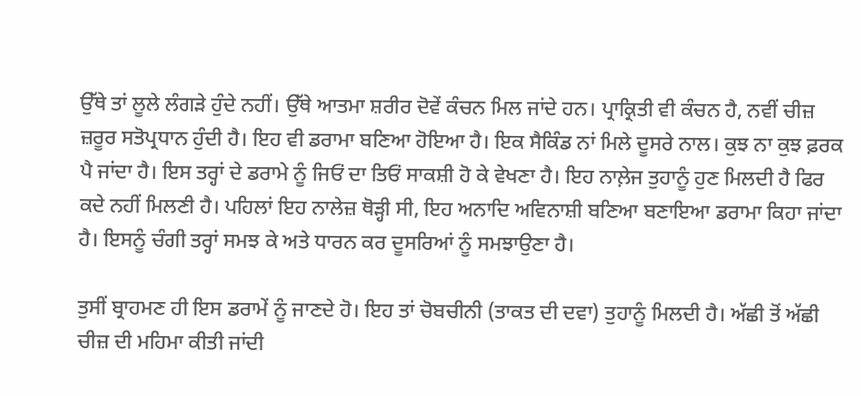ਉੱਥੇ ਤਾਂ ਲੂਲੇ ਲੰਗੜੇ ਹੁੰਦੇ ਨਹੀਂ। ਉੱਥੇ ਆਤਮਾ ਸ਼ਰੀਰ ਦੋਵੇਂ ਕੰਚਨ ਮਿਲ ਜਾਂਦੇ ਹਨ। ਪ੍ਰਾਕ੍ਰਿਤੀ ਵੀ ਕੰਚਨ ਹੈ, ਨਵੀਂ ਚੀਜ਼ ਜ਼ਰੂਰ ਸਤੋਪ੍ਰਧਾਨ ਹੁੰਦੀ ਹੈ। ਇਹ ਵੀ ਡਰਾਮਾ ਬਣਿਆ ਹੋਇਆ ਹੈ। ਇਕ ਸੈਕਿੰਡ ਨਾਂ ਮਿਲੇ ਦੂਸਰੇ ਨਾਲ। ਕੁਝ ਨਾ ਕੁਝ ਫ਼ਰਕ ਪੈ ਜਾਂਦਾ ਹੈ। ਇਸ ਤਰ੍ਹਾਂ ਦੇ ਡਰਾਮੇ ਨੂੰ ਜਿਓਂ ਦਾ ਤਿਓਂ ਸਾਕਸ਼ੀ ਹੋ ਕੇ ਵੇਖਣਾ ਹੈ। ਇਹ ਨਾਲ਼ੇਜ ਤੁਹਾਨੂੰ ਹੁਣ ਮਿਲਦੀ ਹੈ ਫਿਰ ਕਦੇ ਨਹੀਂ ਮਿਲਣੀ ਹੈ। ਪਹਿਲਾਂ ਇਹ ਨਾਲੇਜ਼ ਥੋੜ੍ਹੀ ਸੀ, ਇਹ ਅਨਾਦਿ ਅਵਿਨਾਸ਼ੀ ਬਣਿਆ ਬਣਾਇਆ ਡਰਾਮਾ ਕਿਹਾ ਜਾਂਦਾ ਹੈ। ਇਸਨੂੰ ਚੰਗੀ ਤਰ੍ਹਾਂ ਸਮਝ ਕੇ ਅਤੇ ਧਾਰਨ ਕਰ ਦੂਸਰਿਆਂ ਨੂੰ ਸਮਝਾਉਣਾ ਹੈ।

ਤੁਸੀਂ ਬ੍ਰਾਹਮਣ ਹੀ ਇਸ ਡਰਾਮੇਂ ਨੂੰ ਜਾਣਦੇ ਹੋ। ਇਹ ਤਾਂ ਚੋਬਚੀਨੀ (ਤਾਕਤ ਦੀ ਦਵਾ) ਤੁਹਾਨੂੰ ਮਿਲਦੀ ਹੈ। ਅੱਛੀ ਤੋਂ ਅੱਛੀ ਚੀਜ਼ ਦੀ ਮਹਿਮਾ ਕੀਤੀ ਜਾਂਦੀ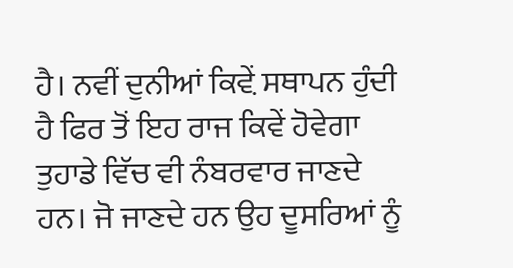ਹੈ। ਨਵੀਂ ਦੁਨੀਆਂ ਕਿਵ਼ੇਂ ਸਥਾਪਨ ਹੁੰਦੀ ਹੈ ਫਿਰ ਤੋਂ ਇਹ ਰਾਜ ਕਿਵੇਂ ਹੋਵੇਗਾ ਤੁਹਾਡੇ ਵਿੱਚ ਵੀ ਨੰਬਰਵਾਰ ਜਾਣਦੇ ਹਨ। ਜੋ ਜਾਣਦੇ ਹਨ ਉਹ ਦੂਸਰਿਆਂ ਨੂੰ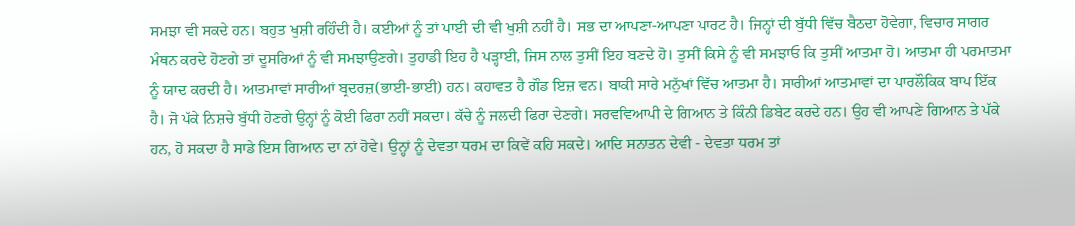ਸਮਝਾ ਵੀ ਸਕਦੇ ਹਨ। ਬਹੁਤ ਖੁਸ਼ੀ ਰਹਿੰਦੀ ਹੈ। ਕਈਆਂ ਨੂੰ ਤਾਂ ਪਾਈ ਦੀ ਵੀ ਖੁਸ਼ੀ ਨਹੀਂ ਹੈ। ਸਭ ਦਾ ਆਪਣਾ-ਆਪਣਾ ਪਾਰਟ ਹੈ। ਜਿਨ੍ਹਾਂ ਦੀ ਬੁੱਧੀ ਵਿੱਚ ਬੈਠਦਾ ਹੋਵੇਗਾ, ਵਿਚਾਰ ਸਾਗਰ ਮੰਥਨ ਕਰਦੇ ਹੋਣਗੇ ਤਾਂ ਦੂਸਰਿਆਂ ਨੂੰ ਵੀ ਸਮਝਾਉਣਗੇ। ਤੁਹਾਡੀ ਇਹ ਹੈ ਪੜ੍ਹਾਈ, ਜਿਸ ਨਾਲ ਤੁਸੀਂ ਇਹ ਬਣਦੇ ਹੋ। ਤੁਸੀਂ ਕਿਸੇ ਨੂੰ ਵੀ ਸਮਝਾਓ ਕਿ ਤੁਸੀਂ ਆਤਮਾ ਹੋ। ਆਤਮਾ ਹੀ ਪਰਮਾਤਮਾ ਨੂੰ ਯਾਦ ਕਰਦੀ ਹੈ। ਆਤਮਾਵਾਂ ਸਾਰੀਆਂ ਬ੍ਰਦਰਜ਼(ਭਾਈ-ਭਾਈ) ਹਨ। ਕਹਾਵਤ ਹੈ ਗੌਡ ਇਜ਼ ਵਨ। ਬਾਕੀ ਸਾਰੇ ਮਨੁੱਖਾਂ ਵਿੱਚ ਆਤਮਾ ਹੈ। ਸਾਰੀਆਂ ਆਤਮਾਵਾਂ ਦਾ ਪਾਰਲੌਕਿਕ ਬਾਪ ਇੱਕ ਹੈ। ਜੋ ਪੱਕੇ ਨਿਸ਼ਚੇ ਬੁੱਧੀ ਹੋਣਗੇ ਉਨ੍ਹਾਂ ਨੂੰ ਕੋਈ ਫਿਰਾ ਨਹੀਂ ਸਕਦਾ। ਕੱਚੇ ਨੂੰ ਜਲਦੀ ਫਿਰਾ ਦੇਣਗੇ। ਸਰਵਵਿਆਪੀ ਦੇ ਗਿਆਨ ਤੇ ਕਿੰਨੀ ਡਿਬੇਟ ਕਰਦੇ ਹਨ। ਉਹ ਵੀ ਆਪਣੇ ਗਿਆਨ ਤੇ ਪੱਕੇ ਹਨ, ਹੋ ਸਕਦਾ ਹੈ ਸਾਡੇ ਇਸ ਗਿਆਨ ਦਾ ਨਾਂ ਹੋਵੇ। ਉਨ੍ਹਾਂ ਨੂੰ ਦੇਵਤਾ ਧਰਮ ਦਾ ਕਿਵੇਂ ਕਹਿ ਸਕਦੇ। ਆਦਿ ਸਨਾਤਨ ਦੇਵੀ - ਦੇਵਤਾ ਧਰਮ ਤਾਂ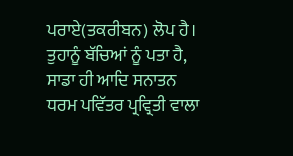ਪਰਾਏ(ਤਕਰੀਬਨ) ਲੋਪ ਹੈ। ਤੁਹਾਨੂੰ ਬੱਚਿਆਂ ਨੂੰ ਪਤਾ ਹੈ, ਸਾਡਾ ਹੀ ਆਦਿ ਸਨਾਤਨ ਧਰਮ ਪਵਿੱਤਰ ਪ੍ਰਵ੍ਰਿਤੀ ਵਾਲਾ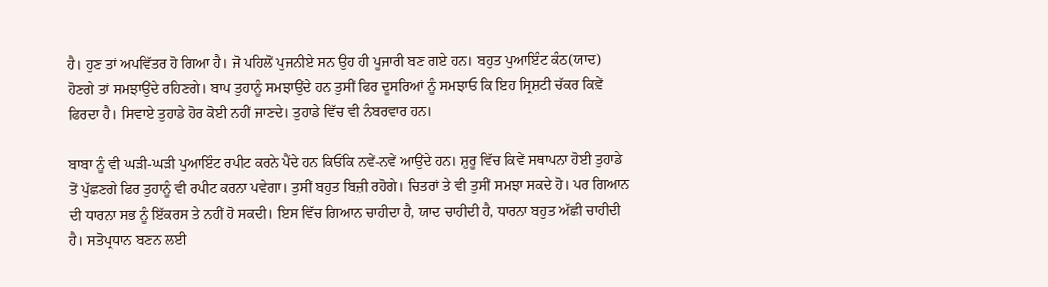ਹੈ। ਹੁਣ ਤਾਂ ਅਪਵਿੱਤਰ ਹੋ ਗਿਆ ਹੈ। ਜੋ ਪਹਿਲੋਂ ਪੁਜਨੀਏ ਸਨ ਉਹ ਹੀ ਪੂਜਾਰੀ ਬਣ ਗਏ ਹਨ। ਬਹੁਤ ਪੁਆਇੰਟ ਕੰਠ(ਯਾਦ) ਹੋਣਗੇ ਤਾਂ ਸਮਝਾਉਂਦੇ ਰਹਿਣਗੇ। ਬਾਪ ਤੁਹਾਨੂੰ ਸਮਝਾਉਂਦੇ ਹਨ ਤੁਸੀਂ ਫਿਰ ਦੂਸਰਿਆਂ ਨੂੰ ਸਮਝਾਓ ਕਿ ਇਹ ਸ੍ਰਿਸ਼ਟੀ ਚੱਕਰ ਕਿਵ਼ੇਂ ਫਿਰਦਾ ਹੈ। ਸਿਵਾਏ ਤੁਹਾਡੇ ਹੋਰ ਕੋਈ ਨਹੀਂ ਜਾਣਦੇ। ਤੁਹਾਡੇ ਵਿੱਚ ਵੀ ਨੰਬਰਵਾਰ ਹਨ।

ਬਾਬਾ ਨੂੰ ਵੀ ਘੜੀ-ਘੜੀ ਪੁਆਇੰਟ ਰਪੀਟ ਕਰਨੇ ਪੈਂਦੇ ਹਨ ਕਿਓਂਕਿ ਨਵੇਂ-ਨਵੇਂ ਆਉਂਦੇ ਹਨ। ਸ਼ੁਰੂ ਵਿੱਚ ਕਿਵੇਂ ਸਥਾਪਨਾ ਹੋਈ ਤੁਹਾਡੇ ਤੋਂ ਪੁੱਛਣਗੇ ਫਿਰ ਤੁਹਾਨੂੰ ਵੀ ਰਪੀਟ ਕਰਨਾ ਪਵੇਗਾ। ਤੁਸੀਂ ਬਹੁਤ ਬਿਜ਼ੀ ਰਹੋਗੇ। ਚਿਤਰਾਂ ਤੇ ਵੀ ਤੁਸੀਂ ਸਮਝਾ ਸਕਦੇ ਹੋ। ਪਰ ਗਿਆਨ ਦੀ ਧਾਰਨਾ ਸਭ ਨੂੰ ਇੱਕਰਸ ਤੇ ਨਹੀਂ ਹੋ ਸਕਦੀ। ਇਸ ਵਿੱਚ ਗਿਆਨ ਚਾਹੀਦਾ ਹੈ, ਯਾਦ ਚਾਹੀਦੀ ਹੈ, ਧਾਰਨਾ ਬਹੁਤ ਅੱਛੀ ਚਾਹੀਦੀ ਹੈ। ਸਤੋਪ੍ਰਧਾਨ ਬਣਨ ਲਈ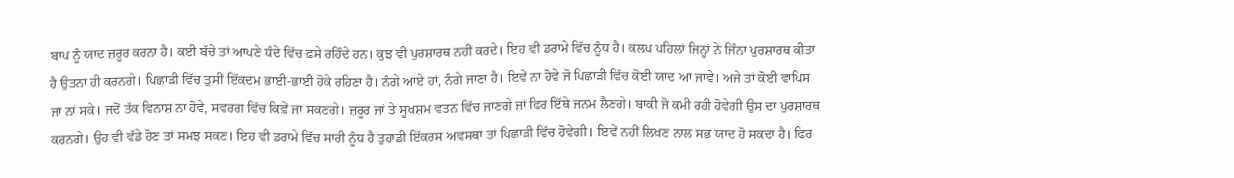ਬਾਪ ਨੂੰ ਯਾਦ ਜ਼ਰੂਰ ਕਰਨਾ ਹੈ। ਕਈ ਬੱਚੇ ਤਾਂ ਆਪਣੇ ਧੰਦੇ ਵਿੱਚ ਫ਼ਸੇ ਰਹਿੰਦੇ ਹਨ। ਕੁਝ ਵੀ ਪੁਰਸ਼ਾਰਥ ਨਹੀਂ ਕਰਦੇ। ਇਹ ਵੀ ਡਰਾਮੇ ਵਿੱਚ ਨੂੰਧ ਹੈ। ਕਲਪ ਪਹਿਲਾਂ ਜਿਨ੍ਹਾਂ ਨੇ ਜਿੰਨਾ ਪੁਰਸ਼ਾਰਥ ਕੀਤਾ ਹੈ ਉਤਨਾ ਹੀ ਕਰਨਗੇ। ਪਿਛਾੜੀ ਵਿੱਚ ਤੁਸੀਂ ਇੱਕਦਮ ਭਾਈ-ਭਾਈ ਹੋਕੇ ਰਹਿਣਾ ਹੈ। ਨੰਗੇ ਆਏ ਹਾਂ, ਨੰਗੇ ਜਾਣਾ ਹੈ। ਇਵੇਂ ਨਾ ਹੋਵੇ ਜੋ ਪਿਛਾੜੀ ਵਿੱਚ ਕੋਈ ਯਾਦ ਆ ਜਾਵੇ। ਅਜੇ ਤਾਂ ਕੋਈ ਵਾਪਿਸ ਜਾ ਨਾਂ ਸਕੇ। ਜਦੋਂ ਤੱਕ ਵਿਨਾਸ਼ ਨਾ ਹੋਵੇ, ਸਵਰਗ ਵਿੱਚ ਕਿਵ਼ੇਂ ਜਾ ਸਕਣਗੇ। ਜ਼ਰੂਰ ਜਾਂ ਤੇ ਸੂਖਸ਼ਮ ਵਤਨ ਵਿੱਚ ਜਾਣਗੇ ਜਾਂ ਫਿਰ ਇੱਥੇ ਜਨਮ ਲੈਣਗੇ। ਬਾਕੀ ਜੋ ਕਮੀ ਰਹੀ ਹੋਵੇਗੀ ਉਸ ਦਾ ਪੁਰਸ਼ਾਰਥ ਕਰਨਗੇ। ਉਹ ਵੀ ਵੱਡੇ ਹੋਣ ਤਾਂ ਸਮਝ ਸਕਣ। ਇਹ ਵੀ ਡਰਾਮੇ ਵਿੱਚ ਸਾਰੀ ਨੂੰਧ ਹੈ ਤੁਹਾਡੀ ਇੱਕਰਸ ਅਵਸਥਾ ਤਾਂ ਪਿਛਾੜੀ ਵਿੱਚ ਹੋਵੇਗੀ। ਇਵੇਂ ਨਹੀਂ ਲਿਖਣ ਨਾਲ ਸਭ ਯਾਦ ਹੋ ਸਕਦਾ ਹੈ। ਫਿਰ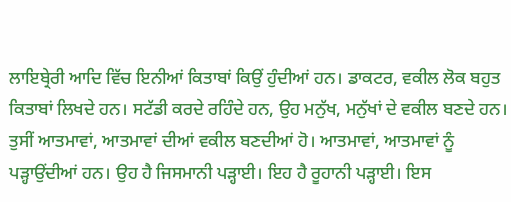ਲਾਇਬ੍ਰੇਰੀ ਆਦਿ ਵਿੱਚ ਇਨੀਆਂ ਕਿਤਾਬਾਂ ਕਿਉਂ ਹੁੰਦੀਆਂ ਹਨ। ਡਾਕਟਰ, ਵਕੀਲ ਲੋਕ ਬਹੁਤ ਕਿਤਾਬਾਂ ਲਿਖਦੇ ਹਨ। ਸਟੱਡੀ ਕਰਦੇ ਰਹਿੰਦੇ ਹਨ, ਉਹ ਮਨੁੱਖ, ਮਨੁੱਖਾਂ ਦੇ ਵਕੀਲ ਬਣਦੇ ਹਨ। ਤੁਸੀਂ ਆਤਮਾਵਾਂ, ਆਤਮਾਵਾਂ ਦੀਆਂ ਵਕੀਲ ਬਣਦੀਆਂ ਹੋ। ਆਤਮਾਵਾਂ, ਆਤਮਾਵਾਂ ਨੂੰ ਪੜ੍ਹਾਉਂਦੀਆਂ ਹਨ। ਉਹ ਹੈ ਜਿਸਮਾਨੀ ਪੜ੍ਹਾਈ। ਇਹ ਹੈ ਰੂਹਾਨੀ ਪੜ੍ਹਾਈ। ਇਸ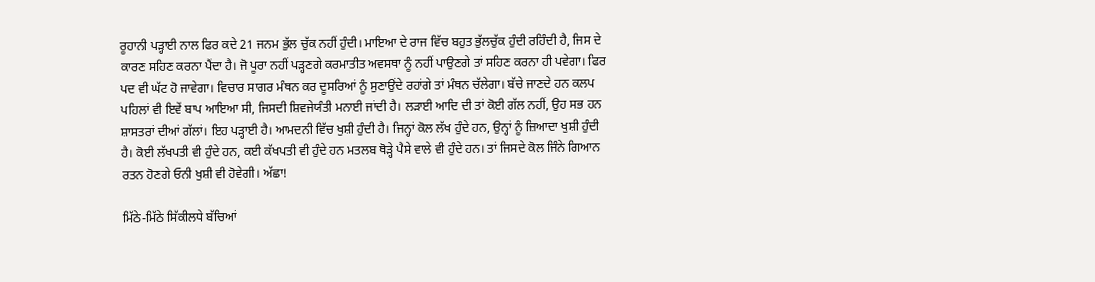ਰੂਹਾਨੀ ਪੜ੍ਹਾਈ ਨਾਲ ਫਿਰ ਕਦੇ 21 ਜਨਮ ਭੁੱਲ ਚੁੱਕ ਨਹੀਂ ਹੁੰਦੀ। ਮਾਇਆ ਦੇ ਰਾਜ ਵਿੱਚ ਬਹੁਤ ਭੁੱਲਚੁੱਕ ਹੁੰਦੀ ਰਹਿੰਦੀ ਹੈ, ਜਿਸ ਦੇ ਕਾਰਣ ਸਹਿਣ ਕਰਨਾ ਪੈਂਦਾ ਹੈ। ਜੋ ਪੂਰਾ ਨਹੀਂ ਪੜ੍ਹਣਗੇ ਕਰਮਾਤੀਤ ਅਵਸਥਾ ਨੂੰ ਨਹੀਂ ਪਾਉਣਗੇ ਤਾਂ ਸਹਿਣ ਕਰਨਾ ਹੀ ਪਵੇਗਾ। ਫਿਰ ਪਦ ਵੀ ਘੱਟ ਹੋ ਜਾਵੇਗਾ। ਵਿਚਾਰ ਸਾਗਰ ਮੰਥਨ ਕਰ ਦੂਸਰਿਆਂ ਨੂੰ ਸੁਣਾਉਂਦੇ ਰਹਾਂਗੇ ਤਾਂ ਮੰਥਨ ਚੱਲੇਗਾ। ਬੱਚੇ ਜਾਣਦੇ ਹਨ ਕਲਪ ਪਹਿਲਾਂ ਵੀ ਇਵੇਂ ਬਾਪ ਆਇਆ ਸੀ, ਜਿਸਦੀ ਸ਼ਿਵਜੇਯੰਤੀ ਮਨਾਈ ਜਾਂਦੀ ਹੈ। ਲੜਾਈ ਆਦਿ ਦੀ ਤਾਂ ਕੋਈ ਗੱਲ ਨਹੀਂ, ਉਹ ਸਭ ਹਨ ਸ਼ਾਸਤਰਾਂ ਦੀਆਂ ਗੱਲਾਂ। ਇਹ ਪੜ੍ਹਾਈ ਹੈ। ਆਮਦਨੀ ਵਿੱਚ ਖੁਸ਼ੀ ਹੁੰਦੀ ਹੈ। ਜਿਨ੍ਹਾਂ ਕੋਲ ਲੱਖ ਹੁੰਦੇ ਹਨ, ਉਨ੍ਹਾਂ ਨੂੰ ਜ਼ਿਆਦਾ ਖੁਸ਼ੀ ਹੁੰਦੀ ਹੈ। ਕੋਈ ਲੱਖਪਤੀ ਵੀ ਹੁੰਦੇ ਹਨ, ਕਈ ਕੱਖਪਤੀ ਵੀ ਹੁੰਦੇ ਹਨ ਮਤਲਬ ਥੋੜ੍ਹੇ ਪੈਸੇ ਵਾਲੇ ਵੀ ਹੁੰਦੇ ਹਨ। ਤਾਂ ਜਿਸਦੇ ਕੋਲ ਜਿੰਨੇ ਗਿਆਨ ਰਤਨ ਹੋਣਗੇ ਓਨੀ ਖੁਸ਼ੀ ਵੀ ਹੋਵੇਗੀ। ਅੱਛਾ!

ਮਿੱਠੇ-ਮਿੱਠੇ ਸਿੱਕੀਲਧੇ ਬੱਚਿਆਂ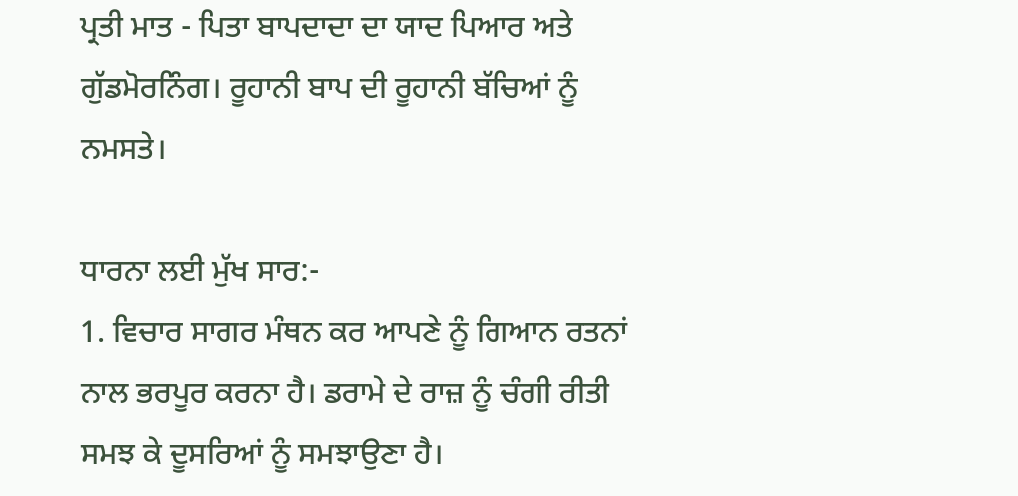ਪ੍ਰਤੀ ਮਾਤ - ਪਿਤਾ ਬਾਪਦਾਦਾ ਦਾ ਯਾਦ ਪਿਆਰ ਅਤੇ ਗੁੱਡਮੋਰਨਿੰਗ। ਰੂਹਾਨੀ ਬਾਪ ਦੀ ਰੂਹਾਨੀ ਬੱਚਿਆਂ ਨੂੰ ਨਮਸਤੇ।

ਧਾਰਨਾ ਲਈ ਮੁੱਖ ਸਾਰ:-
1. ਵਿਚਾਰ ਸਾਗਰ ਮੰਥਨ ਕਰ ਆਪਣੇ ਨੂੰ ਗਿਆਨ ਰਤਨਾਂ ਨਾਲ ਭਰਪੂਰ ਕਰਨਾ ਹੈ। ਡਰਾਮੇ ਦੇ ਰਾਜ਼ ਨੂੰ ਚੰਗੀ ਰੀਤੀ ਸਮਝ ਕੇ ਦੂਸਰਿਆਂ ਨੂੰ ਸਮਝਾਉਣਾ ਹੈ।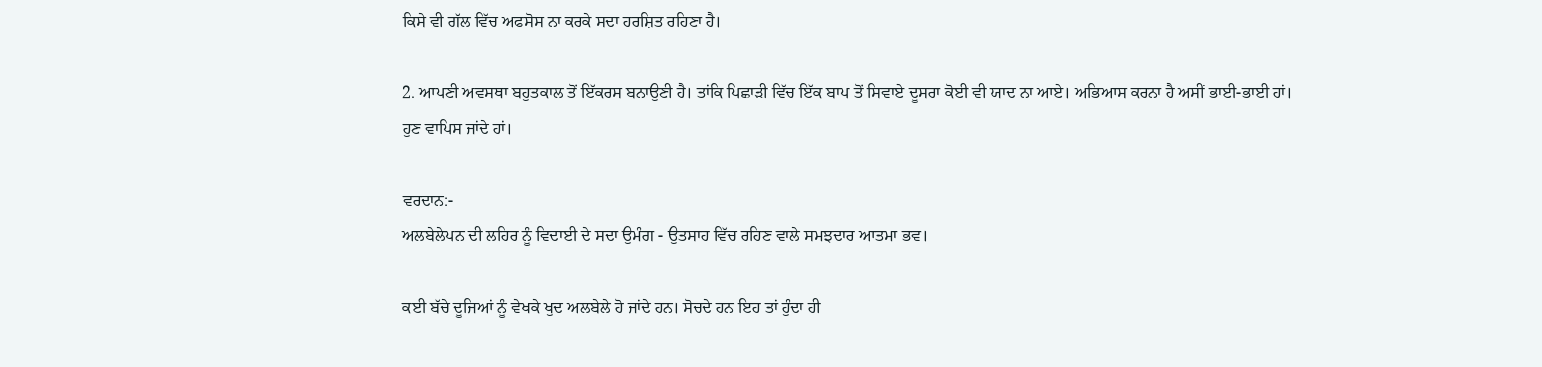ਕਿਸੇ ਵੀ ਗੱਲ ਵਿੱਚ ਅਫਸੋਸ ਨਾ ਕਰਕੇ ਸਦਾ ਹਰਸ਼ਿਤ ਰਹਿਣਾ ਹੈ।

2. ਆਪਣੀ ਅਵਸਥਾ ਬਹੁਤਕਾਲ ਤੋਂ ਇੱਕਰਸ ਬਨਾਉਣੀ ਹੈ। ਤਾਂਕਿ ਪਿਛਾੜੀ ਵਿੱਚ ਇੱਕ ਬਾਪ ਤੋਂ ਸਿਵਾਏ ਦੂਸਰਾ ਕੋਈ ਵੀ ਯਾਦ ਨਾ ਆਏ। ਅਭਿਆਸ ਕਰਨਾ ਹੈ ਅਸੀਂ ਭਾਈ-ਭਾਈ ਹਾਂ। ਹੁਣ ਵਾਪਿਸ ਜਾਂਦੇ ਹਾਂ।

ਵਰਦਾਨ:-
ਅਲਬੇਲੇਪਨ ਦੀ ਲਹਿਰ ਨੂੰ ਵਿਦਾਈ ਦੇ ਸਦਾ ਉਮੰਗ - ਉਤਸਾਹ ਵਿੱਚ ਰਹਿਣ ਵਾਲੇ ਸਮਝਦਾਰ ਆਤਮਾ ਭਵ।

ਕਈ ਬੱਚੇ ਦੂਜਿਆਂ ਨੂੰ ਵੇਖਕੇ ਖੁਦ ਅਲਬੇਲੇ ਹੋ ਜਾਂਦੇ ਹਨ। ਸੋਚਦੇ ਹਨ ਇਹ ਤਾਂ ਹੁੰਦਾ ਹੀ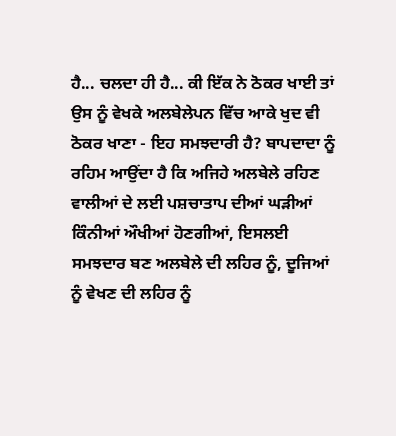ਹੈ... ਚਲਦਾ ਹੀ ਹੈ... ਕੀ ਇੱਕ ਨੇ ਠੋਕਰ ਖਾਈ ਤਾਂ ਉਸ ਨੂੰ ਵੇਖਕੇ ਅਲਬੇਲੇਪਨ ਵਿੱਚ ਆਕੇ ਖੁਦ ਵੀ ਠੋਕਰ ਖਾਣਾ - ਇਹ ਸਮਝਦਾਰੀ ਹੈ? ਬਾਪਦਾਦਾ ਨੂੰ ਰਹਿਮ ਆਉਂਦਾ ਹੈ ਕਿ ਅਜਿਹੇ ਅਲਬੇਲੇ ਰਹਿਣ ਵਾਲੀਆਂ ਦੇ ਲਈ ਪਸ਼ਚਾਤਾਪ ਦੀਆਂ ਘੜੀਆਂ ਕਿੰਨੀਆਂ ਔਖੀਆਂ ਹੋਣਗੀਆਂ, ਇਸਲਈ ਸਮਝਦਾਰ ਬਣ ਅਲਬੇਲੇ ਦੀ ਲਹਿਰ ਨੂੰ, ਦੂਜਿਆਂ ਨੂੰ ਵੇਖਣ ਦੀ ਲਹਿਰ ਨੂੰ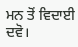ਮਨ ਤੋਂ ਵਿਦਾਈ ਦਵੋ।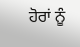ਹੋਰਾਂ ਨੂੰ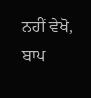ਨਹੀਂ ਵੇਖੋ, ਬਾਪ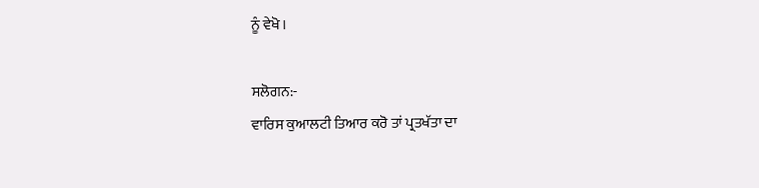ਨੂੰ ਵੇਖੋ।

ਸਲੋਗਨ:-
ਵਾਰਿਸ ਕੁਆਲਟੀ ਤਿਆਰ ਕਰੋ ਤਾਂ ਪ੍ਰਤਖੱਤਾ ਦਾ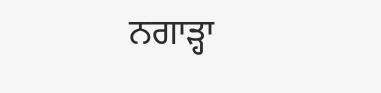ਨਗਾੜ੍ਹਾ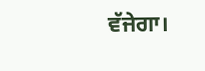ਵੱਜੇਗਾ।